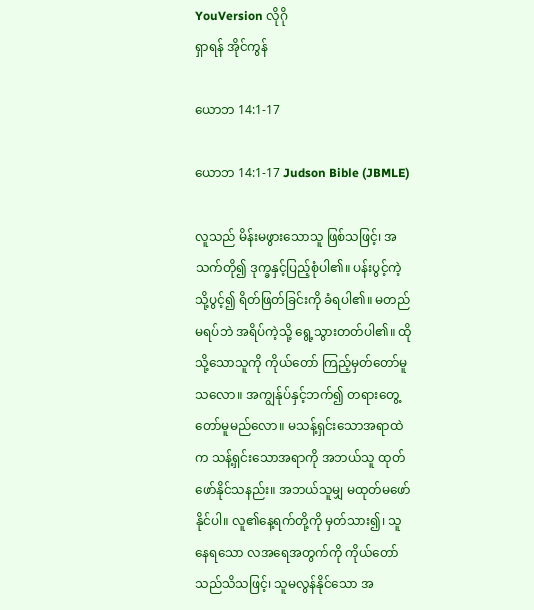YouVersion လိုဂို
ရှာရန် အိုင်ကွန်

ယောဘ 14:1-17

ယောဘ 14:1-17 Judson Bible (JBMLE)

လူသည် မိန်းမဖွားသောသူ ဖြစ်သဖြင့်၊ အသက်တို၍ ဒုက္ခနှင့်ပြည့်စုံပါ၏။ ပန်းပွင့်ကဲ့သို့ပွင့်၍ ရိတ်ဖြတ်ခြင်းကို ခံရပါ၏။ မတည်မရပ်ဘဲ အရိပ်ကဲ့သို့ ရွေ့သွားတတ်ပါ၏။ ထိုသို့သောသူကို ကိုယ်တော် ကြည့်မှတ်တော်မူသလော။ အကျွန်ုပ်နှင့်ဘက်၍ တရားတွေ့တော်မူမည်လော။ မသန့်ရှင်းသောအရာထဲက သန့်ရှင်းသောအရာကို အဘယ်သူ ထုတ်ဖော်နိုင်သနည်း။ အဘယ်သူမျှ မထုတ်မဖော်နိုင်ပါ။ လူ၏နေ့ရက်တို့ကို မှတ်သား၍၊ သူနေရသော လအရေအတွက်ကို ကိုယ်တော်သည်သိသဖြင့်၊ သူမလွန်နိုင်သော အ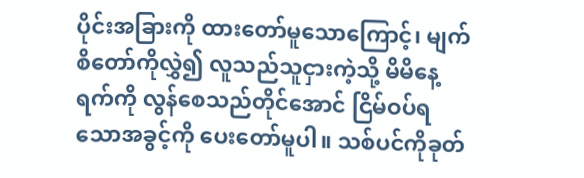ပိုင်းအခြားကို ထားတော်မူသောကြောင့်၊ မျက်စိတော်ကိုလွှဲ၍ လူသည်သူငှားကဲ့သို့ မိမိနေ့ရက်ကို လွန်စေသည်တိုင်အောင် ငြိမ်ဝပ်ရသောအခွင့်ကို ပေးတော်မူပါ။ သစ်ပင်ကိုခုတ်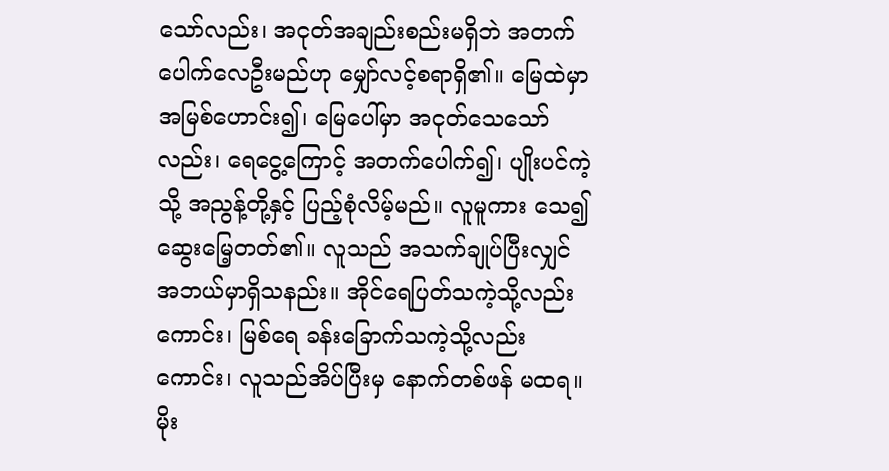သော်လည်း၊ အငုတ်အချည်းစည်းမရှိဘဲ အတက်ပေါက်လေဦးမည်ဟု မျှော်လင့်စရာရှိ၏။ မြေထဲမှာ အမြစ်ဟောင်း၍၊ မြေပေါ်မှာ အငုတ်သေသော်လည်း၊ ရေငွေ့ကြောင့် အတက်ပေါက်၍၊ ပျိုးပင်ကဲ့သို့ အညွန့်တို့နှင့် ပြည့်စုံလိမ့်မည်။ လူမူကား သေ၍ ဆွေးမြေ့တတ်၏။ လူသည် အသက်ချုပ်ပြီးလျှင် အဘယ်မှာရှိသနည်း။ အိုင်ရေပြတ်သကဲ့သို့လည်းကောင်း၊ မြစ်ရေ ခန်းခြောက်သကဲ့သို့လည်းကောင်း၊ လူသည်အိပ်ပြီးမှ နောက်တစ်ဖန် မထရ။ မိုး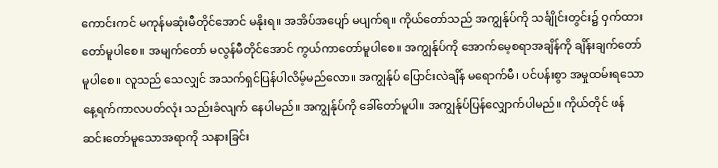ကောင်းကင် မကုန်မဆုံးမီတိုင်အောင် မနိုးရ။ အအိပ်အပျော် မပျက်ရ။ ကိုယ်တော်သည် အကျွန်ုပ်ကို သင်္ချိုင်းတွင်း၌ ဝှက်ထားတော်မူပါစေ။ အမျက်တော် မလွန်မီတိုင်အောင် ကွယ်ကာတော်မူပါစေ။ အကျွန်ုပ်ကို အောက်မေ့စရာအချိန်ကို ချိန်းချက်တော်မူပါစေ။ လူသည် သေလျှင် အသက်ရှင်ပြန်ပါလိမ့်မည်လော။ အကျွန်ုပ် ပြောင်းလဲချိန် မရောက်မီ၊ ပင်ပန်းစွာ အမှုထမ်းရသော နေ့ရက်ကာလပတ်လုံး သည်းခံလျက် နေပါမည်။ အကျွန်ုပ်ကို ခေါ်တော်မူပါ။ အကျွန်ုပ်ပြန်လျှောက်ပါမည်။ ကိုယ်တိုင် ဖန်ဆင်းတော်မူသောအရာကို သနားခြင်း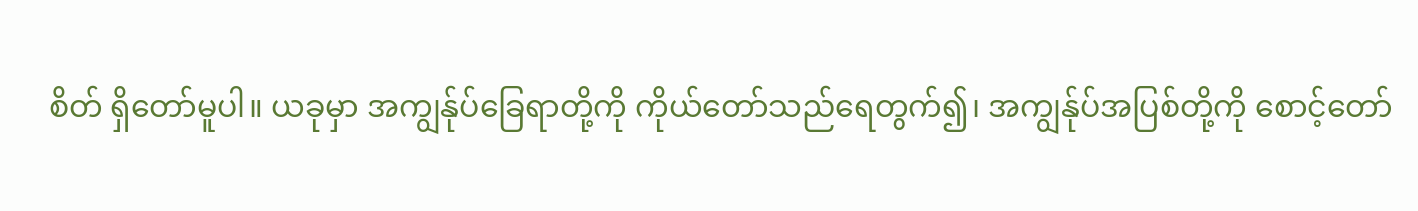စိတ် ရှိတော်မူပါ။ ယခုမှာ အကျွန်ုပ်ခြေရာတို့ကို ကိုယ်တော်သည်ရေတွက်၍၊ အကျွန်ုပ်အပြစ်တို့ကို စောင့်တော်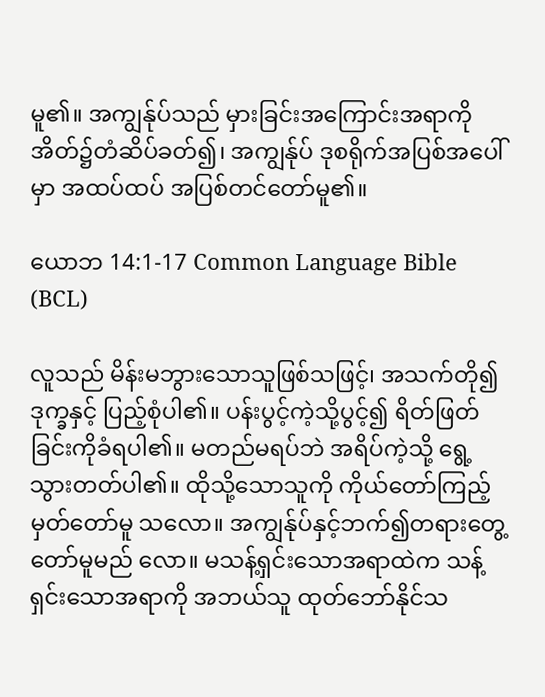မူ၏။ အကျွန်ုပ်သည် မှားခြင်းအကြောင်းအရာကို အိတ်၌တံဆိပ်ခတ်၍၊ အကျွန်ုပ် ဒုစရိုက်အပြစ်အပေါ်မှာ အထပ်ထပ် အပြစ်တင်တော်မူ၏။

ယောဘ 14:1-17 Common Language Bible (BCL)

လူသည် မိန်းမဘွားသောသူဖြစ်သဖြင့်၊ အသက်တို၍ ဒုက္ခနှင့် ပြည့်စုံပါ၏။ ပန်းပွင့်ကဲ့သို့ပွင့်၍ ရိတ်ဖြတ်ခြင်းကိုခံရပါ၏။ မတည်မရပ်ဘဲ အရိပ်ကဲ့သို့ ရွေ့သွားတတ်ပါ၏။ ထိုသို့သောသူကို ကိုယ်တော်ကြည့်မှတ်တော်မူ သလော။ အကျွန်ုပ်နှင့်ဘက်၍တရားတွေ့တော်မူမည် လော။ မသန့်ရှင်းသောအရာထဲက သန့်ရှင်းသောအရာကို အဘယ်သူ ထုတ်ဘော်နိုင်သ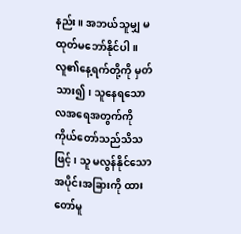နည်း။ အဘယ်သူမျှ မထုတ်မဘော်နိုင်ပါ။ လူ၏နေ့ရက်တို့ကို မှတ်သား၍၊ သူနေရသော လအရေအတွက်ကို ကိုယ်တော်သည်သိသဖြင့်၊ သူ မလွန်နိုင်သော အပိုင်းအခြားကို ထားတော်မူ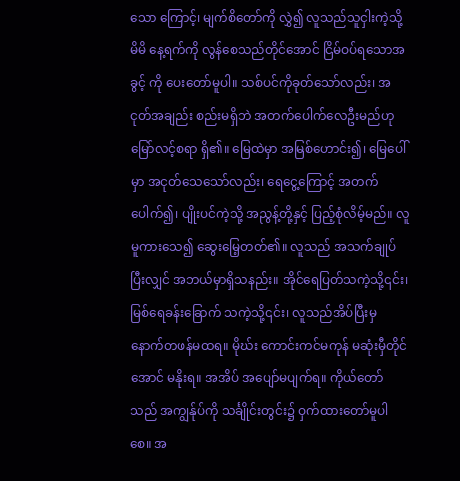သော ကြောင့်၊ မျက်စိတော်ကို လွှဲ၍ လူသည်သူငှါးကဲ့သို့ မိမိ နေ့ရက်ကို လွန်စေသည်တိုင်အောင် ငြိမ်ဝပ်ရသောအခွင့် ကို ပေးတော်မူပါ။ သစ်ပင်ကိုခုတ်သော်လည်း၊ အငုတ်အချည်း စည်းမရှိဘဲ အတက်ပေါက်လေဦးမည်ဟု မြော်လင့်စရာ ရှိ၏။ မြေထဲမှာ အမြစ်ဟောင်း၍၊ မြေပေါ်မှာ အငုတ်သေသော်လည်း၊ ရေငွေ့ကြောင့် အတက်ပေါက်၍၊ ပျိုးပင်ကဲ့သို့ အညွန့်တို့နှင့် ပြည့်စုံလိမ့်မည်။ လူမူကားသေ၍ ဆွေးမြေ့တတ်၏။ လူသည် အသက်ချုပ်ပြီးလျှင် အဘယ်မှာရှိသနည်း။ အိုင်ရေပြတ်သကဲ့သို့၎င်း၊ မြစ်ရေခန်းခြောက် သကဲ့သို့၎င်း၊ လူသည်အိပ်ပြီးမှ နောက်တဖန်မထရ။ မိုဃ်း ကောင်းကင်မကုန် မဆုံးမှီတိုင်အောင် မနိုးရ။ အအိပ် အပျော်မပျက်ရ။ ကိုယ်တော်သည် အကျွန်ုပ်ကို သင်္ချိုင်းတွင်း၌ ဝှက်ထားတော်မူပါစေ။ အ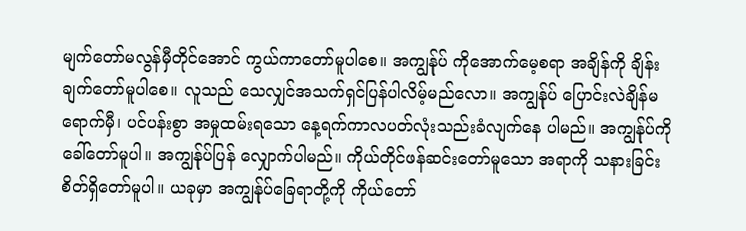မျက်တော်မလွန်မှီတိုင်အောင် ကွယ်ကာတော်မူပါစေ။ အကျွန်ုပ် ကိုအောက်မေ့စရာ အချိန်ကို ချိန်းချက်တော်မူပါစေ။ လူသည် သေလျှင်အသက်ရှင်ပြန်ပါလိမ့်မည်လော။ အကျွန်ုပ် ပြောင်းလဲချိန်မရောက်မှီ၊ ပင်ပန်းစွာ အမှုထမ်းရသော နေ့ရက်ကာလပတ်လုံးသည်းခံလျက်နေ ပါမည်။ အကျွန်ုပ်ကို ခေါ်တော်မူပါ။ အကျွန်ုပ်ပြန် လျှောက်ပါမည်။ ကိုယ်တိုင်ဖန်ဆင်းတော်မူသော အရာကို သနားခြင်း စိတ်ရှိတော်မူပါ။ ယခုမှာ အကျွန်ုပ်ခြေရာတို့ကို ကိုယ်တော်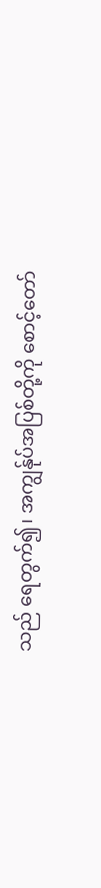သည် ရေတွက်၍၊ အကျွန်ုပ်အပြစ်တို့ကို စောင့်တော်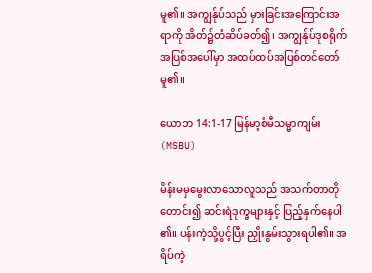မူ၏။ အကျွန်ုပ်သည် မှားခြင်းအကြောင်းအရာကို အိတ်၌တံဆိပ်ခတ်၍၊ အကျွန်ုပ်ဒုစရိုက်အပြစ်အပေါ်မှာ အထပ်ထပ်အပြစ်တင်တော်မူ၏။

ယောဘ 14:1-17 မြန်မာ့စံမီသမ္မာကျမ်း (MSBU)

မိန်းမမှမွေးလာသောလူသည် အသက်တာတိုတောင်း၍ ဆင်းရဲဒုက္ခများနှင့် ပြည့်နှက်နေပါ၏။ ပန်းကဲ့သို့ပွင့်ပြီး ညှိုးနွမ်းသွားရပါ၏။ အရိပ်ကဲ့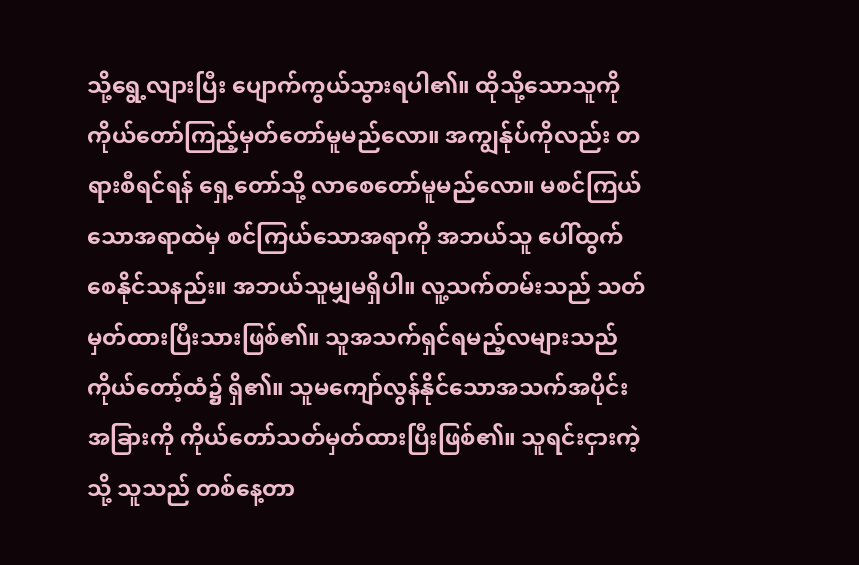သို့ရွေ့လျားပြီး ပျောက်ကွယ်သွားရပါ၏။ ထိုသို့သောသူကို ကိုယ်တော်ကြည့်မှတ်တော်မူမည်လော။ အကျွန်ုပ်ကိုလည်း တရားစီရင်ရန် ရှေ့တော်သို့ လာစေတော်မူမည်လော။ မစင်ကြယ်သောအရာထဲမှ စင်ကြယ်သောအရာကို အဘယ်သူ ပေါ်ထွက်စေနိုင်သနည်း။ အဘယ်သူမျှမရှိပါ။ လူ့သက်တမ်းသည် သတ်မှတ်ထားပြီးသားဖြစ်၏။ သူအသက်ရှင်ရမည့်လများသည် ကိုယ်တော့်ထံ၌ ရှိ၏။ သူမကျော်လွန်နိုင်သောအသက်အပိုင်းအခြားကို ကိုယ်တော်သတ်မှတ်ထားပြီးဖြစ်၏။ သူရင်းငှားကဲ့သို့ သူသည် တစ်နေ့တာ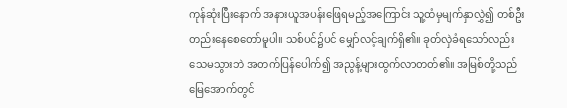ကုန်ဆုံးပြီးနောက် အနားယူအပန်းဖြေရမည့်အကြောင်း သူ့ထံမှမျက်နှာလွှဲ၍ တစ်ဦးတည်းနေစေတော်မူပါ။ သစ်ပင်၌ပင် မျှော်လင့်ချက်ရှိ၏။ ခုတ်လှဲခံရသော်လည်း သေမသွားဘဲ အတက်ပြန်ပေါက်၍ အညွန့်များထွက်လာတတ်၏။ အမြစ်တို့သည် မြေအောက်တွင်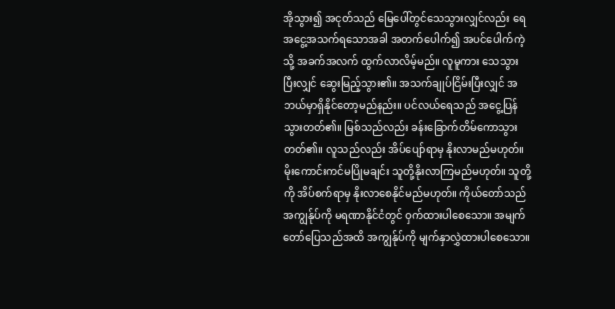အိုသွား၍ အငုတ်သည် မြေပေါ်တွင်သေသွားလျှင်လည်း ရေအငွေ့အသက်ရသောအခါ အတက်ပေါက်၍ အပင်ပေါက်ကဲ့သို့ အခက်အလက် ထွက်လာလိမ့်မည်။ လူမူကား သေသွားပြီးလျှင် ဆွေးမြည့်သွား၏။ အသက်ချုပ်ငြိမ်းပြီးလျှင် အဘယ်မှာရှိနိုင်တော့မည်နည်း။ ပင်လယ်ရေသည် အငွေ့ပြန်သွားတတ်၏။ မြစ်သည်လည်း ခန်းခြောက်တိမ်ကောသွားတတ်၏။ လူသည်လည်း အိပ်ပျော်ရာမှ နိုးလာမည်မဟုတ်။ မိုးကောင်းကင်မပြိုမချင်း သူတို့နိုးလာကြမည်မဟုတ်။ သူတို့ကို အိပ်စက်ရာမှ နိုးလာစေနိုင်မည်မဟုတ်။ ကိုယ်တော်သည် အကျွန်ုပ်ကို မရဏာနိုင်ငံတွင် ဝှက်ထားပါစေသော။ အမျက်တော်ပြေသည်အထိ အကျွန်ုပ်ကို မျက်နှာလွှဲထားပါစေသော။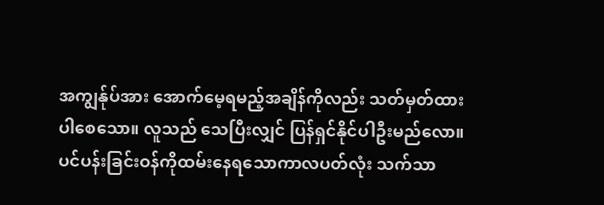အကျွန်ုပ်အား အောက်မေ့ရမည့်အချိန်ကိုလည်း သတ်မှတ်ထားပါစေသော။ လူသည် သေပြီးလျှင် ပြန်ရှင်နိုင်ပါဦးမည်လော။ ပင်ပန်းခြင်းဝန်ကိုထမ်းနေရသောကာလပတ်လုံး သက်သာ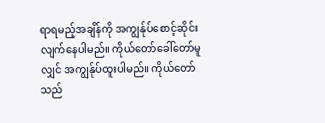ရာရမည့်အချိန်ကို အကျွန်ုပ်စောင့်ဆိုင်းလျက်နေပါမည်။ ကိုယ်တော်ခေါ်တော်မူလျှင် အကျွန်ုပ်ထူးပါမည်။ ကိုယ်တော်သည်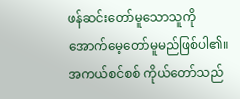ဖန်ဆင်းတော်မူသောသူကို အောက်မေ့တော်မူမည်ဖြစ်ပါ၏။ အကယ်စင်စစ် ကိုယ်တော်သည်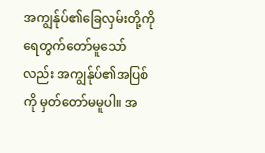အကျွန်ုပ်၏ခြေလှမ်းတို့ကို ရေတွက်တော်မူသော်လည်း အကျွန်ုပ်၏အပြစ်ကို မှတ်တော်မမူပါ။ အ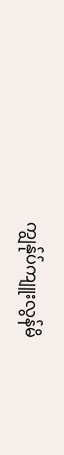ကျွန်ုပ်ကျူးလွန်မိ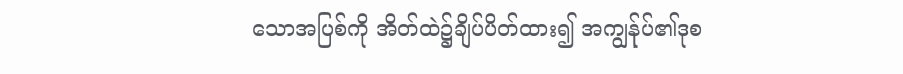သောအပြစ်ကို အိတ်ထဲ၌ချိပ်ပိတ်ထား၍ အကျွန်ုပ်၏ဒုစ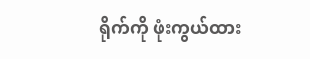ရိုက်ကို ဖုံးကွယ်ထား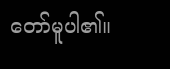တော်မူပါ၏။